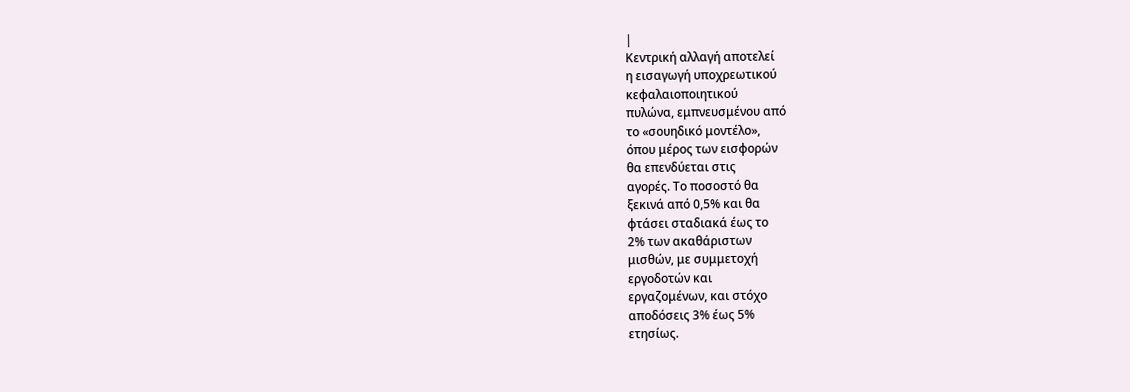|
Κεντρική αλλαγή αποτελεί
η εισαγωγή υποχρεωτικού
κεφαλαιοποιητικού
πυλώνα, εμπνευσμένου από
το «σουηδικό μοντέλο»,
όπου μέρος των εισφορών
θα επενδύεται στις
αγορές. Το ποσοστό θα
ξεκινά από 0,5% και θα
φτάσει σταδιακά έως το
2% των ακαθάριστων
μισθών, με συμμετοχή
εργοδοτών και
εργαζομένων, και στόχο
αποδόσεις 3% έως 5%
ετησίως.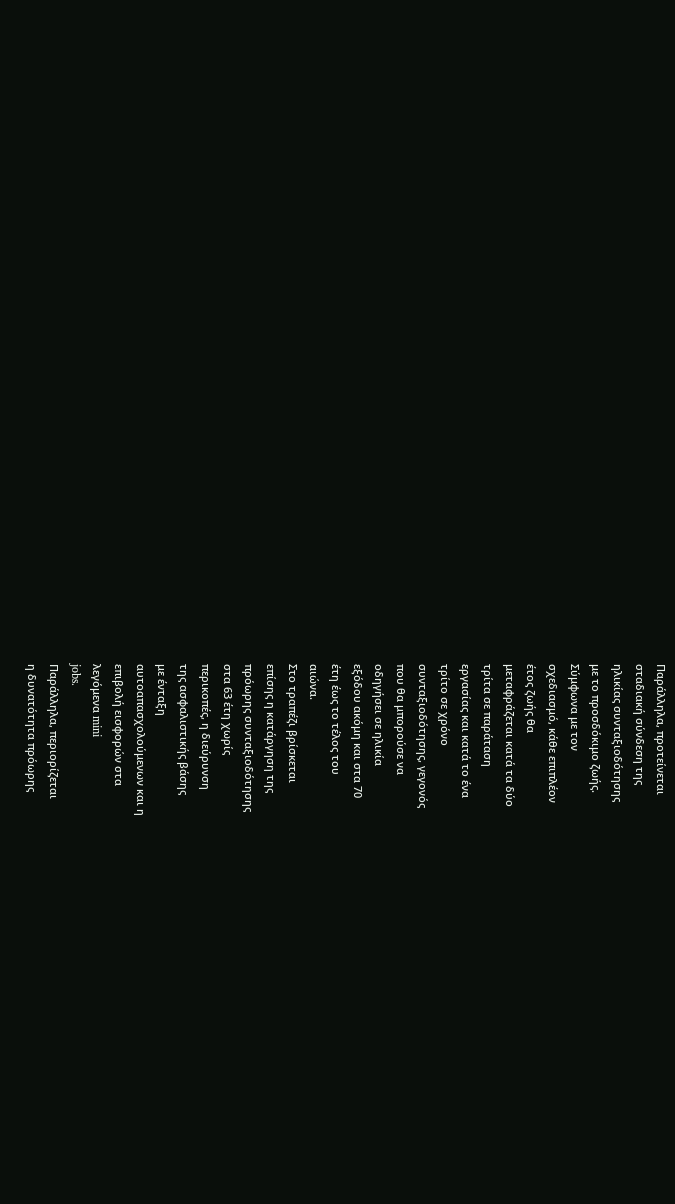Παράλληλα, προτείνεται
σταδιακή σύνδεση της
ηλικίας συνταξιοδότησης
με το προσδόκιμο ζωής.
Σύμφωνα με τον
σχεδιασμό, κάθε επιπλέον
έτος ζωής θα
μεταφράζεται κατά τα δύο
τρίτα σε παράταση
εργασίας και κατά το ένα
τρίτο σε χρόνο
συνταξιοδότησης, γεγονός
που θα μπορούσε να
οδηγήσει σε ηλικία
εξόδου ακόμη και στα 70
έτη έως το τέλος του
αιώνα.
Στο τραπέζι βρίσκεται
επίσης η κατάργηση της
πρόωρης συνταξιοδότησης
στα 63 έτη χωρίς
περικοπές, η διεύρυνση
της ασφαλιστικής βάσης
με ένταξη
αυτοαπασχολούμενων και η
επιβολή εισφορών στα
λεγόμενα mini
jobs.
Παράλληλα, περιορίζεται
η δυνατότητα πρόωρης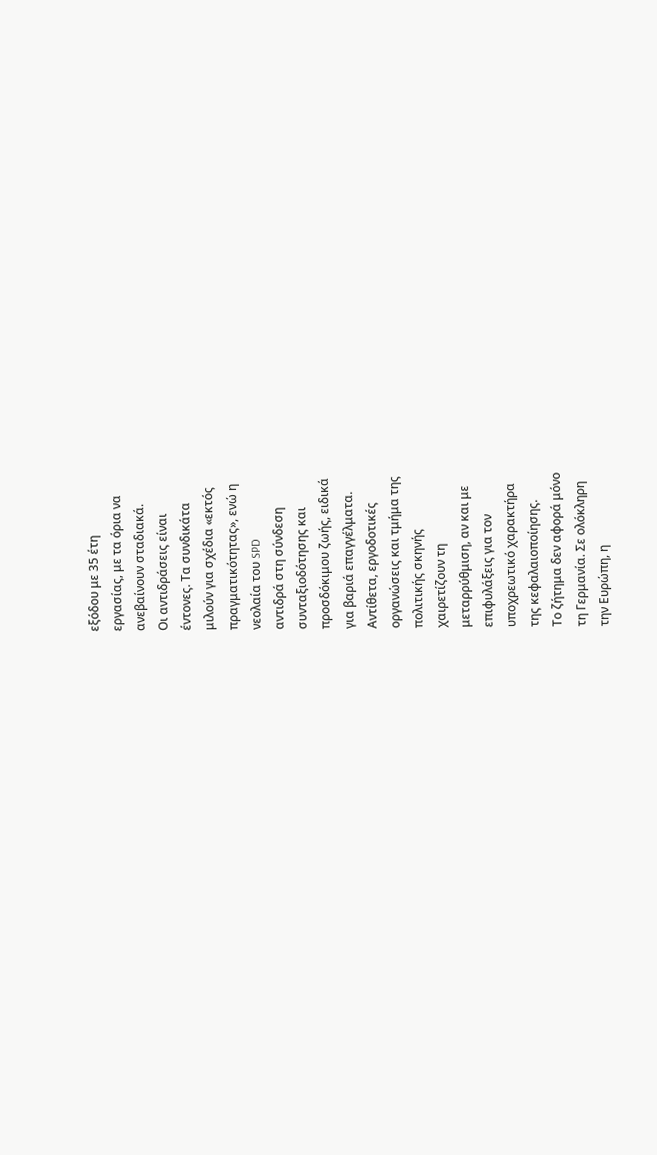εξόδου με 35 έτη
εργασίας, με τα όρια να
ανεβαίνουν σταδιακά.
Οι αντιδράσεις είναι
έντονες. Τα συνδικάτα
μιλούν για σχέδια «εκτός
πραγματικότητας», ενώ η
νεολαία του SPD
αντιδρά στη σύνδεση
συνταξιοδότησης και
προσδόκιμου ζωής, ειδικά
για βαριά επαγγέλματα.
Αντίθετα, εργοδοτικές
οργανώσεις και τμήμα της
πολιτικής σκηνής
χαιρετίζουν τη
μεταρρύθμιση, αν και με
επιφυλάξεις για τον
υποχρεωτικό χαρακτήρα
της κεφαλαιοποίησης.
Το ζήτημα δεν αφορά μόνο
τη Γερμανία. Σε ολόκληρη
την Ευρώπη, η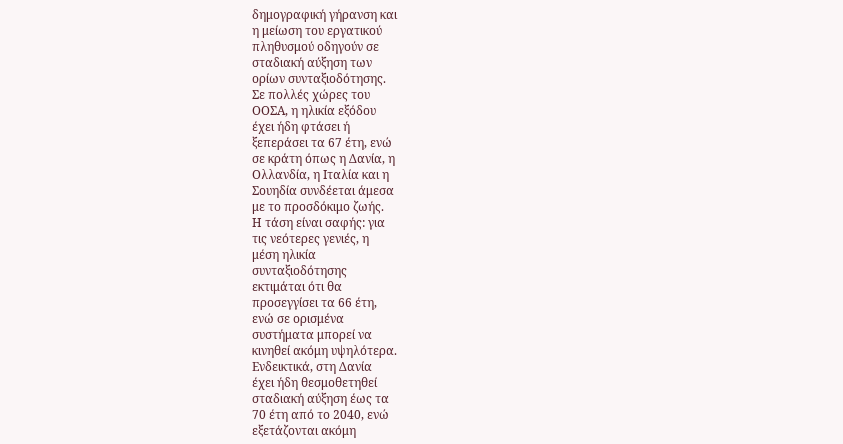δημογραφική γήρανση και
η μείωση του εργατικού
πληθυσμού οδηγούν σε
σταδιακή αύξηση των
ορίων συνταξιοδότησης.
Σε πολλές χώρες του
ΟΟΣΑ, η ηλικία εξόδου
έχει ήδη φτάσει ή
ξεπεράσει τα 67 έτη, ενώ
σε κράτη όπως η Δανία, η
Ολλανδία, η Ιταλία και η
Σουηδία συνδέεται άμεσα
με το προσδόκιμο ζωής.
Η τάση είναι σαφής: για
τις νεότερες γενιές, η
μέση ηλικία
συνταξιοδότησης
εκτιμάται ότι θα
προσεγγίσει τα 66 έτη,
ενώ σε ορισμένα
συστήματα μπορεί να
κινηθεί ακόμη υψηλότερα.
Ενδεικτικά, στη Δανία
έχει ήδη θεσμοθετηθεί
σταδιακή αύξηση έως τα
70 έτη από το 2040, ενώ
εξετάζονται ακόμη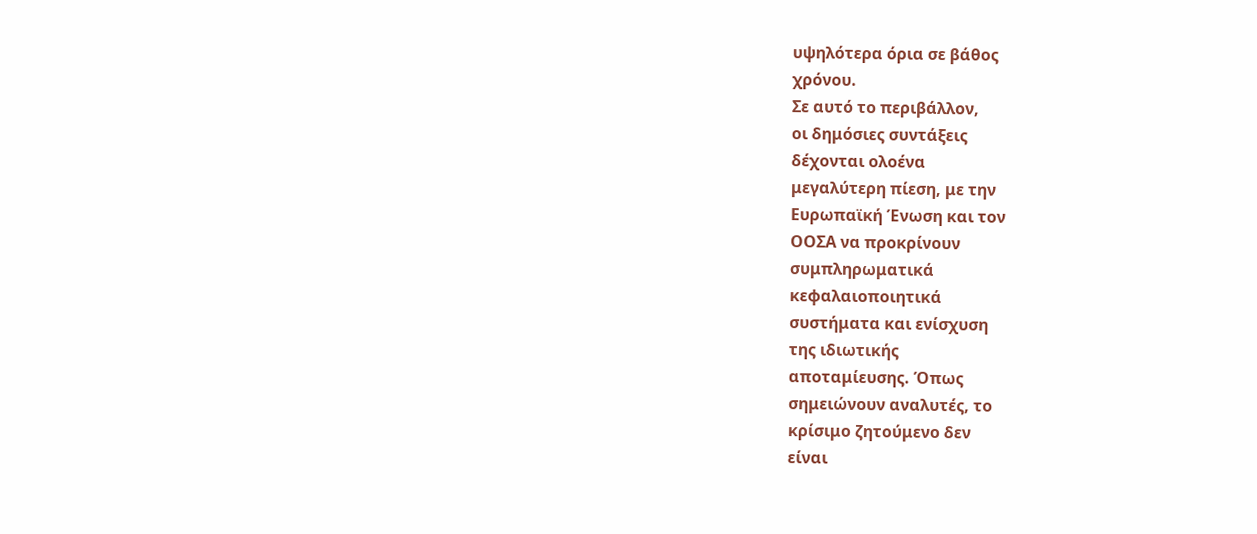υψηλότερα όρια σε βάθος
χρόνου.
Σε αυτό το περιβάλλον,
οι δημόσιες συντάξεις
δέχονται ολοένα
μεγαλύτερη πίεση, με την
Ευρωπαϊκή Ένωση και τον
ΟΟΣΑ να προκρίνουν
συμπληρωματικά
κεφαλαιοποιητικά
συστήματα και ενίσχυση
της ιδιωτικής
αποταμίευσης. Όπως
σημειώνουν αναλυτές, το
κρίσιμο ζητούμενο δεν
είναι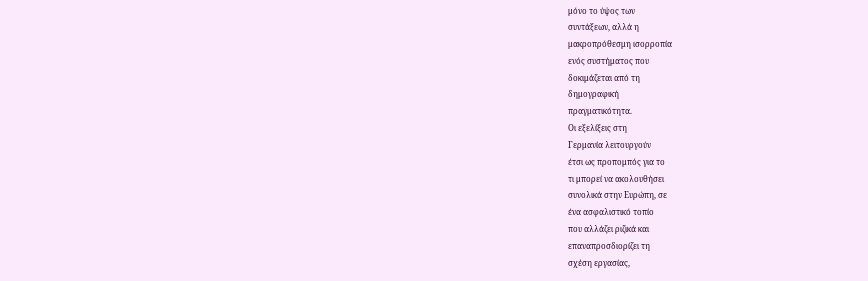μόνο το ύψος των
συντάξεων, αλλά η
μακροπρόθεσμη ισορροπία
ενός συστήματος που
δοκιμάζεται από τη
δημογραφική
πραγματικότητα.
Οι εξελίξεις στη
Γερμανία λειτουργούν
έτσι ως προπομπός για το
τι μπορεί να ακολουθήσει
συνολικά στην Ευρώπη, σε
ένα ασφαλιστικό τοπίο
που αλλάζει ριζικά και
επαναπροσδιορίζει τη
σχέση εργασίας,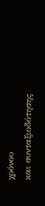χρόνου
και συνταξιοδότησης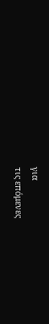για
τις επόμενες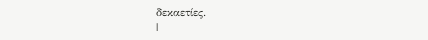δεκαετίες.
|